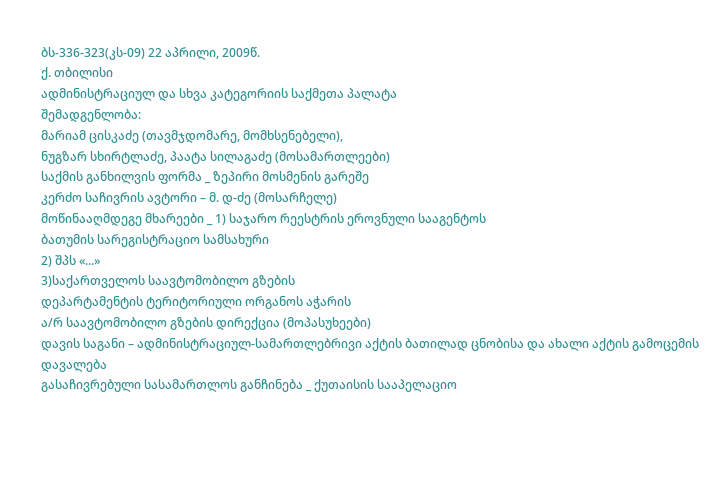ბს-336-323(კს-09) 22 აპრილი, 2009წ.
ქ. თბილისი
ადმინისტრაციულ და სხვა კატეგორიის საქმეთა პალატა
შემადგენლობა:
მარიამ ცისკაძე (თავმჯდომარე, მომხსენებელი),
ნუგზარ სხირტლაძე, პაატა სილაგაძე (მოსამართლეები)
საქმის განხილვის ფორმა _ ზეპირი მოსმენის გარეშე
კერძო საჩივრის ავტორი – მ. დ-ძე (მოსარჩელე)
მოწინააღმდეგე მხარეები _ 1) საჯარო რეესტრის ეროვნული სააგენტოს
ბათუმის სარეგისტრაციო სამსახური
2) შპს «...»
3)საქართველოს საავტომობილო გზების
დეპარტამენტის ტერიტორიული ორგანოს აჭარის
ა/რ საავტომობილო გზების დირექცია (მოპასუხეები)
დავის საგანი – ადმინისტრაციულ-სამართლებრივი აქტის ბათილად ცნობისა და ახალი აქტის გამოცემის დავალება
გასაჩივრებული სასამართლოს განჩინება _ ქუთაისის სააპელაციო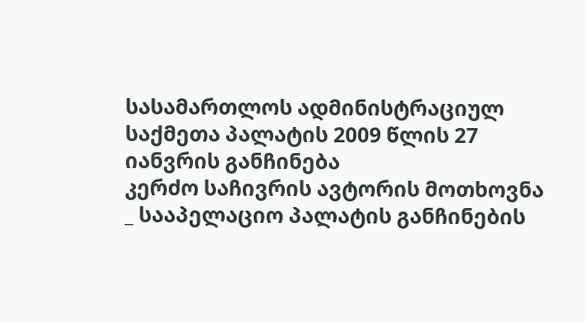სასამართლოს ადმინისტრაციულ საქმეთა პალატის 2009 წლის 27 იანვრის განჩინება
კერძო საჩივრის ავტორის მოთხოვნა _ სააპელაციო პალატის განჩინების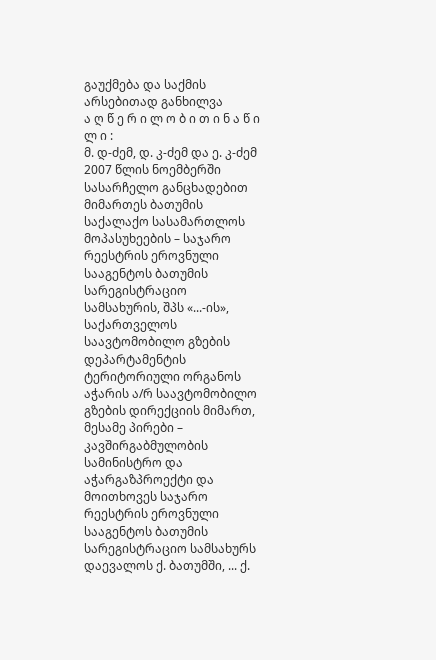გაუქმება და საქმის არსებითად განხილვა
ა ღ წ ე რ ი ლ ო ბ ი თ ი ნ ა წ ი ლ ი :
მ. დ-ძემ, დ. კ-ძემ და ე. კ-ძემ 2007 წლის ნოემბერში სასარჩელო განცხადებით მიმართეს ბათუმის საქალაქო სასამართლოს მოპასუხეების – საჯარო რეესტრის ეროვნული სააგენტოს ბათუმის სარეგისტრაციო სამსახურის, შპს «...-ის», საქართველოს საავტომობილო გზების დეპარტამენტის ტერიტორიული ორგანოს აჭარის ა/რ საავტომობილო გზების დირექციის მიმართ, მესამე პირები – კავშირგაბმულობის სამინისტრო და აჭარგაზპროექტი და მოითხოვეს საჯარო რეესტრის ეროვნული სააგენტოს ბათუმის სარეგისტრაციო სამსახურს დაევალოს ქ. ბათუმში, ... ქ.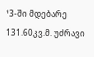¹3-ში მდებარე 131.60კვ.მ. უძრავი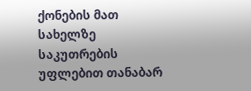ქონების მათ სახელზე საკუთრების უფლებით თანაბარ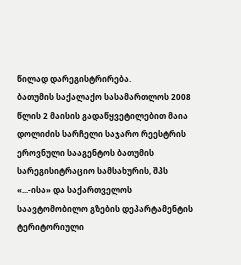წილად დარეგისტრირება.
ბათუმის საქალაქო სასამართლოს 2008 წლის 2 მაისის გადაწყვეტილებით მაია დოლიძის სარჩელი საჯარო რეესტრის ეროვნული სააგენტოს ბათუმის სარეგისიტრაციო სამსახურის, შპს «...-ისა» და საქართველოს საავტომობილო გზების დეპარტამენტის ტერიტორიული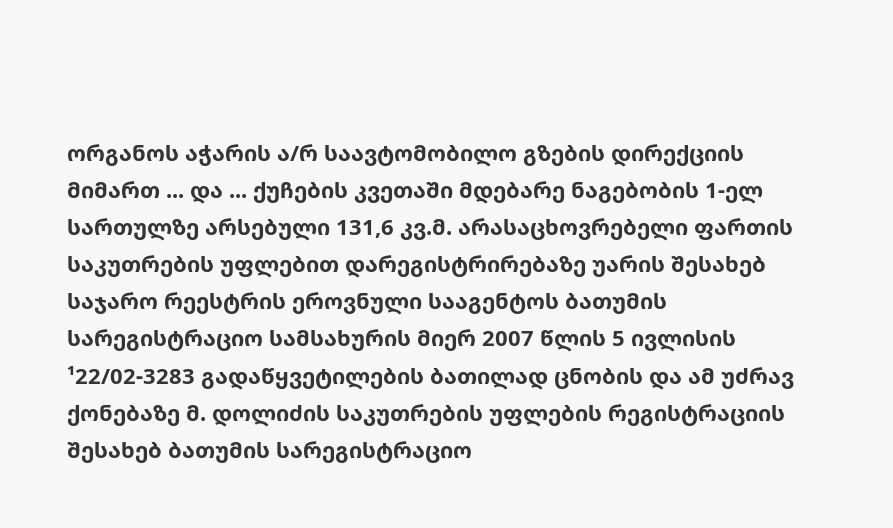ორგანოს აჭარის ა/რ საავტომობილო გზების დირექციის მიმართ ... და ... ქუჩების კვეთაში მდებარე ნაგებობის 1-ელ სართულზე არსებული 131,6 კვ.მ. არასაცხოვრებელი ფართის საკუთრების უფლებით დარეგისტრირებაზე უარის შესახებ საჯარო რეესტრის ეროვნული სააგენტოს ბათუმის სარეგისტრაციო სამსახურის მიერ 2007 წლის 5 ივლისის ¹22/02-3283 გადაწყვეტილების ბათილად ცნობის და ამ უძრავ ქონებაზე მ. დოლიძის საკუთრების უფლების რეგისტრაციის შესახებ ბათუმის სარეგისტრაციო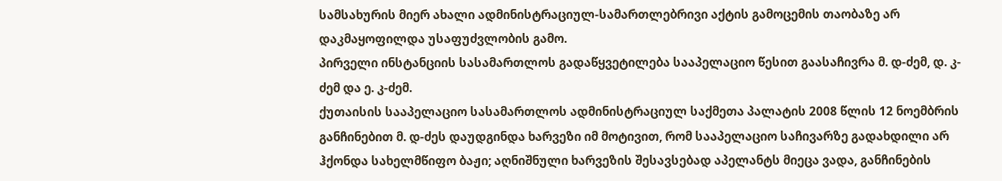სამსახურის მიერ ახალი ადმინისტრაციულ-სამართლებრივი აქტის გამოცემის თაობაზე არ დაკმაყოფილდა უსაფუძვლობის გამო.
პირველი ინსტანციის სასამართლოს გადაწყვეტილება სააპელაციო წესით გაასაჩივრა მ. დ-ძემ, დ. კ-ძემ და ე. კ-ძემ.
ქუთაისის სააპელაციო სასამართლოს ადმინისტრაციულ საქმეთა პალატის 2008 წლის 12 ნოემბრის განჩინებით მ. დ-ძეს დაუდგინდა ხარვეზი იმ მოტივით, რომ სააპელაციო საჩივარზე გადახდილი არ ჰქონდა სახელმწიფო ბაჟი; აღნიშნული ხარვეზის შესავსებად აპელანტს მიეცა ვადა, განჩინების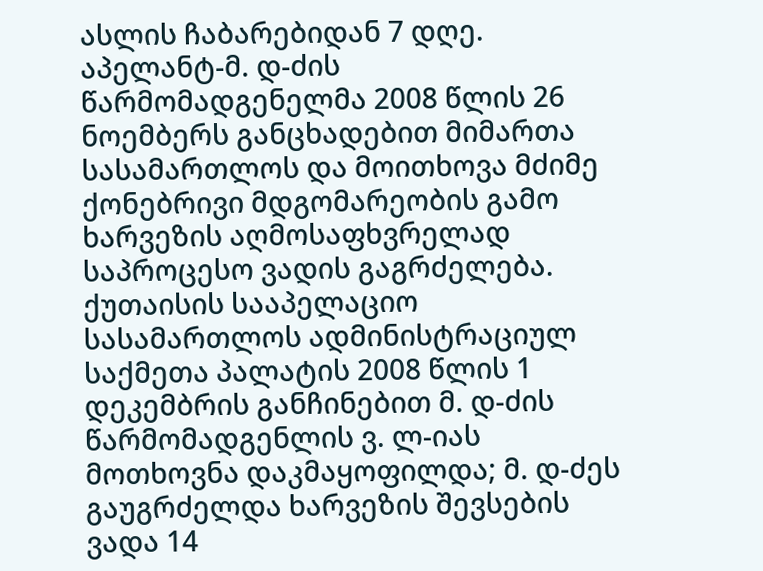ასლის ჩაბარებიდან 7 დღე.
აპელანტ-მ. დ-ძის წარმომადგენელმა 2008 წლის 26 ნოემბერს განცხადებით მიმართა სასამართლოს და მოითხოვა მძიმე ქონებრივი მდგომარეობის გამო ხარვეზის აღმოსაფხვრელად საპროცესო ვადის გაგრძელება.
ქუთაისის სააპელაციო სასამართლოს ადმინისტრაციულ საქმეთა პალატის 2008 წლის 1 დეკემბრის განჩინებით მ. დ-ძის წარმომადგენლის ვ. ლ-იას მოთხოვნა დაკმაყოფილდა; მ. დ-ძეს გაუგრძელდა ხარვეზის შევსების ვადა 14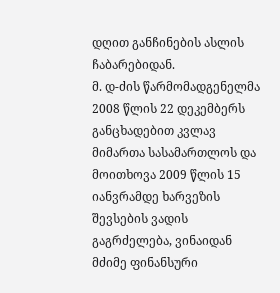დღით განჩინების ასლის ჩაბარებიდან.
მ. დ-ძის წარმომადგენელმა 2008 წლის 22 დეკემბერს განცხადებით კვლავ მიმართა სასამართლოს და მოითხოვა 2009 წლის 15 იანვრამდე ხარვეზის შევსების ვადის გაგრძელება, ვინაიდან მძიმე ფინანსური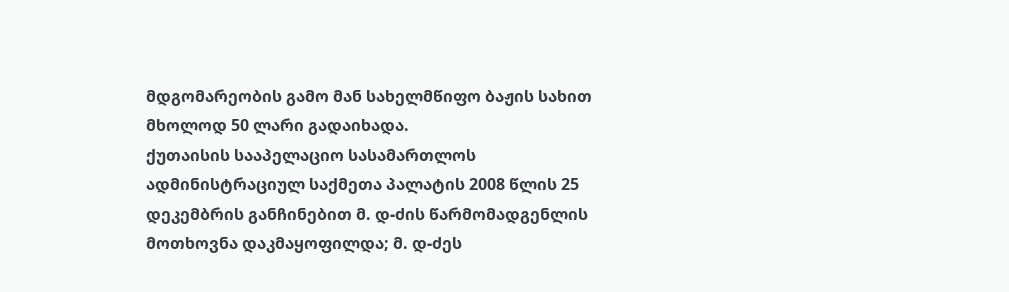მდგომარეობის გამო მან სახელმწიფო ბაჟის სახით მხოლოდ 50 ლარი გადაიხადა.
ქუთაისის სააპელაციო სასამართლოს ადმინისტრაციულ საქმეთა პალატის 2008 წლის 25 დეკემბრის განჩინებით მ. დ-ძის წარმომადგენლის მოთხოვნა დაკმაყოფილდა; მ. დ-ძეს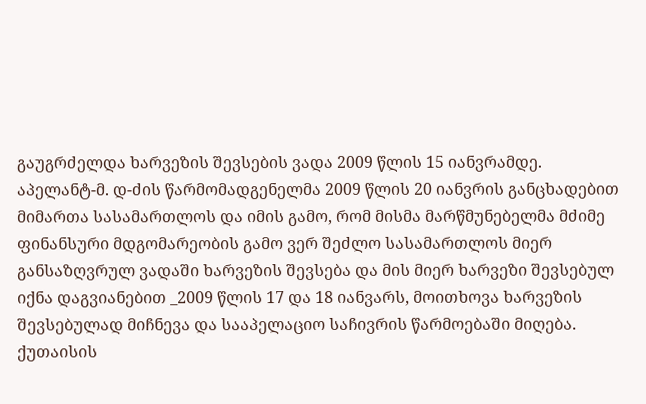გაუგრძელდა ხარვეზის შევსების ვადა 2009 წლის 15 იანვრამდე.
აპელანტ-მ. დ-ძის წარმომადგენელმა 2009 წლის 20 იანვრის განცხადებით მიმართა სასამართლოს და იმის გამო, რომ მისმა მარწმუნებელმა მძიმე ფინანსური მდგომარეობის გამო ვერ შეძლო სასამართლოს მიერ განსაზღვრულ ვადაში ხარვეზის შევსება და მის მიერ ხარვეზი შევსებულ იქნა დაგვიანებით _2009 წლის 17 და 18 იანვარს, მოითხოვა ხარვეზის შევსებულად მიჩნევა და სააპელაციო საჩივრის წარმოებაში მიღება.
ქუთაისის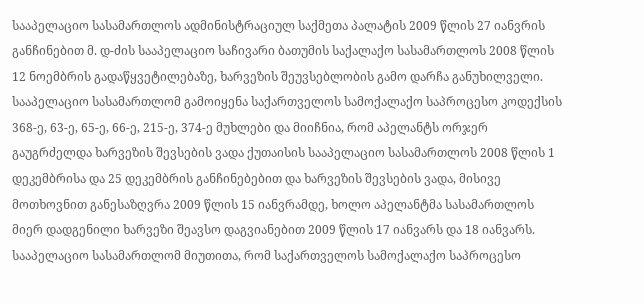სააპელაციო სასამართლოს ადმინისტრაციულ საქმეთა პალატის 2009 წლის 27 იანვრის განჩინებით მ. დ-ძის სააპელაციო საჩივარი ბათუმის საქალაქო სასამართლოს 2008 წლის 12 ნოემბრის გადაწყვეტილებაზე, ხარვეზის შეუვსებლობის გამო დარჩა განუხილველი.
სააპელაციო სასამართლომ გამოიყენა საქართველოს სამოქალაქო საპროცესო კოდექსის 368-ე, 63-ე, 65-ე, 66-ე, 215-ე, 374-ე მუხლები და მიიჩნია, რომ აპელანტს ორჯერ გაუგრძელდა ხარვეზის შევსების ვადა ქუთაისის სააპელაციო სასამართლოს 2008 წლის 1 დეკემბრისა და 25 დეკემბრის განჩინებებით და ხარვეზის შევსების ვადა, მისივე მოთხოვნით განესაზღვრა 2009 წლის 15 იანვრამდე, ხოლო აპელანტმა სასამართლოს მიერ დადგენილი ხარვეზი შეავსო დაგვიანებით 2009 წლის 17 იანვარს და 18 იანვარს.
სააპელაციო სასამართლომ მიუთითა, რომ საქართველოს სამოქალაქო საპროცესო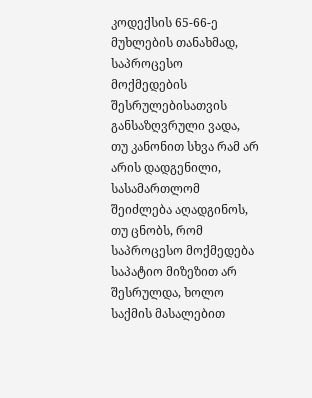კოდექსის 65-66-ე მუხლების თანახმად, საპროცესო მოქმედების შესრულებისათვის განსაზღვრული ვადა, თუ კანონით სხვა რამ არ არის დადგენილი, სასამართლომ შეიძლება აღადგინოს, თუ ცნობს, რომ საპროცესო მოქმედება საპატიო მიზეზით არ შესრულდა, ხოლო საქმის მასალებით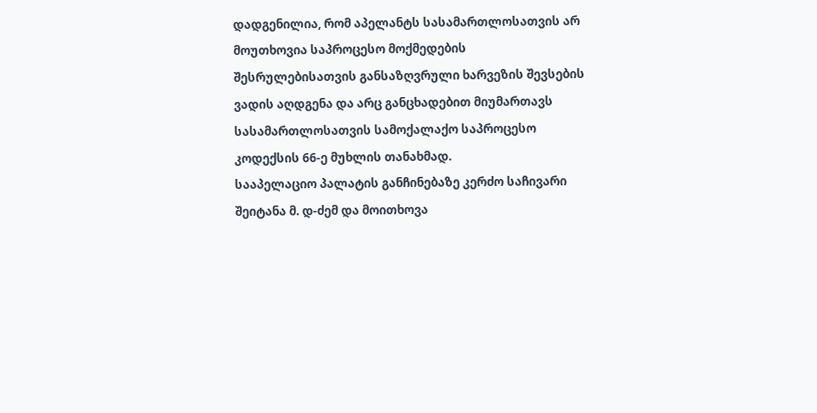დადგენილია, რომ აპელანტს სასამართლოსათვის არ მოუთხოვია საპროცესო მოქმედების შესრულებისათვის განსაზღვრული ხარვეზის შევსების ვადის აღდგენა და არც განცხადებით მიუმართავს სასამართლოსათვის სამოქალაქო საპროცესო კოდექსის 66-ე მუხლის თანახმად.
სააპელაციო პალატის განჩინებაზე კერძო საჩივარი შეიტანა მ. დ-ძემ და მოითხოვა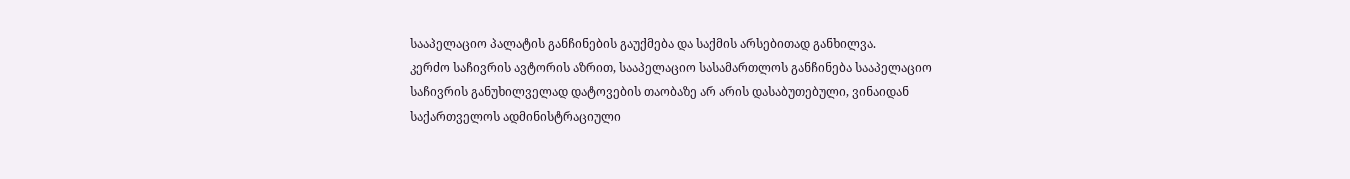სააპელაციო პალატის განჩინების გაუქმება და საქმის არსებითად განხილვა.
კერძო საჩივრის ავტორის აზრით, სააპელაციო სასამართლოს განჩინება სააპელაციო საჩივრის განუხილველად დატოვების თაობაზე არ არის დასაბუთებული, ვინაიდან საქართველოს ადმინისტრაციული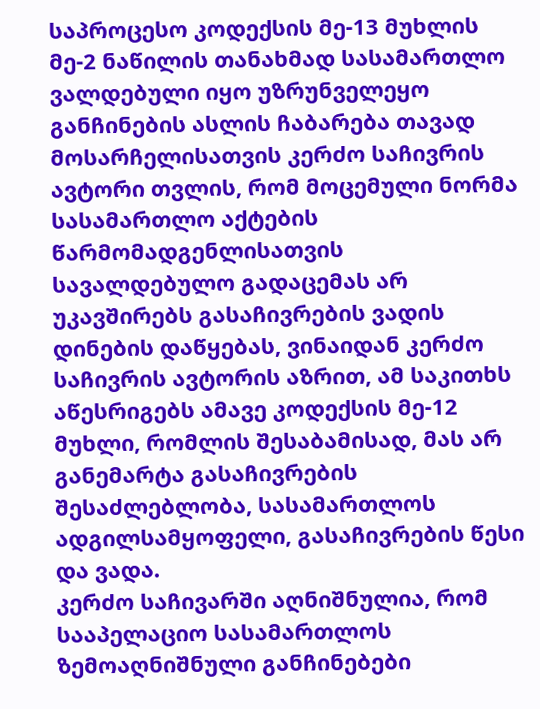საპროცესო კოდექსის მე-13 მუხლის მე-2 ნაწილის თანახმად სასამართლო ვალდებული იყო უზრუნველეყო განჩინების ასლის ჩაბარება თავად მოსარჩელისათვის კერძო საჩივრის ავტორი თვლის, რომ მოცემული ნორმა სასამართლო აქტების წარმომადგენლისათვის სავალდებულო გადაცემას არ უკავშირებს გასაჩივრების ვადის დინების დაწყებას, ვინაიდან კერძო საჩივრის ავტორის აზრით, ამ საკითხს აწესრიგებს ამავე კოდექსის მე-12 მუხლი, რომლის შესაბამისად, მას არ განემარტა გასაჩივრების შესაძლებლობა, სასამართლოს ადგილსამყოფელი, გასაჩივრების წესი და ვადა.
კერძო საჩივარში აღნიშნულია, რომ სააპელაციო სასამართლოს ზემოაღნიშნული განჩინებები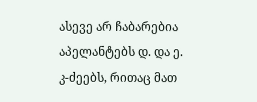ასევე არ ჩაბარებია აპელანტებს დ. და ე. კ-ძეებს, რითაც მათ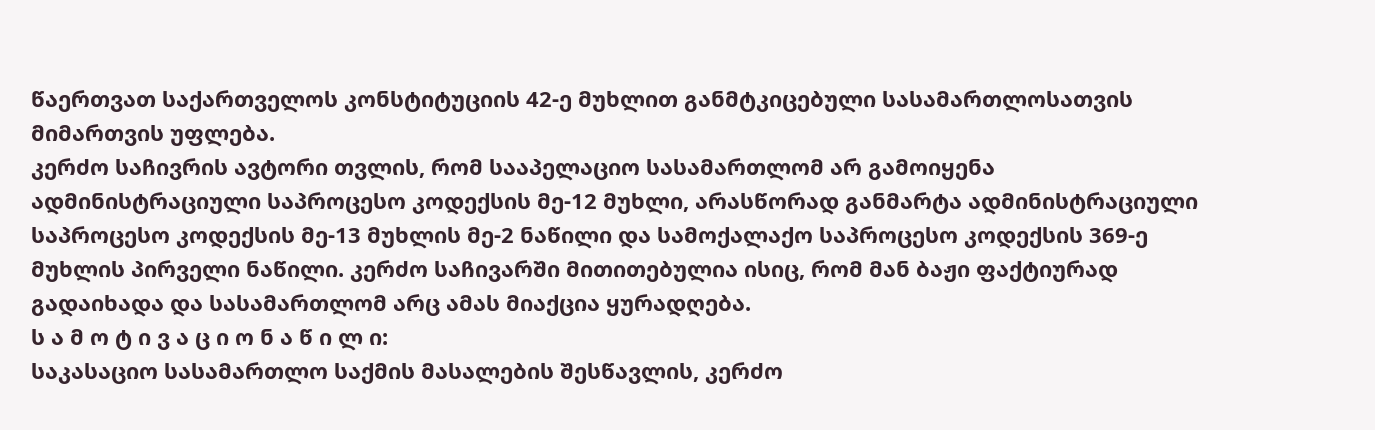წაერთვათ საქართველოს კონსტიტუციის 42-ე მუხლით განმტკიცებული სასამართლოსათვის მიმართვის უფლება.
კერძო საჩივრის ავტორი თვლის, რომ სააპელაციო სასამართლომ არ გამოიყენა ადმინისტრაციული საპროცესო კოდექსის მე-12 მუხლი, არასწორად განმარტა ადმინისტრაციული საპროცესო კოდექსის მე-13 მუხლის მე-2 ნაწილი და სამოქალაქო საპროცესო კოდექსის 369-ე მუხლის პირველი ნაწილი. კერძო საჩივარში მითითებულია ისიც, რომ მან ბაჟი ფაქტიურად გადაიხადა და სასამართლომ არც ამას მიაქცია ყურადღება.
ს ა მ ო ტ ი ვ ა ც ი ო ნ ა წ ი ლ ი:
საკასაციო სასამართლო საქმის მასალების შესწავლის, კერძო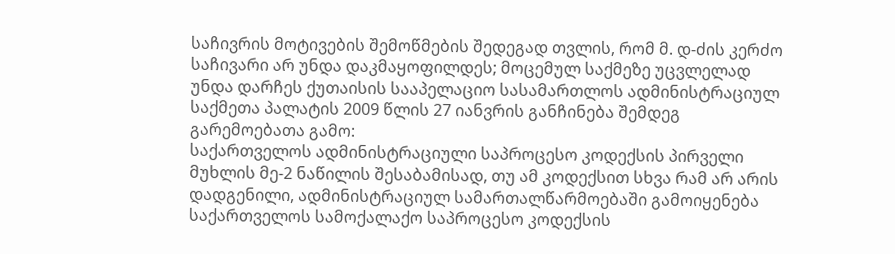საჩივრის მოტივების შემოწმების შედეგად თვლის, რომ მ. დ-ძის კერძო საჩივარი არ უნდა დაკმაყოფილდეს; მოცემულ საქმეზე უცვლელად უნდა დარჩეს ქუთაისის სააპელაციო სასამართლოს ადმინისტრაციულ საქმეთა პალატის 2009 წლის 27 იანვრის განჩინება შემდეგ გარემოებათა გამო:
საქართველოს ადმინისტრაციული საპროცესო კოდექსის პირველი მუხლის მე-2 ნაწილის შესაბამისად, თუ ამ კოდექსით სხვა რამ არ არის დადგენილი, ადმინისტრაციულ სამართალწარმოებაში გამოიყენება საქართველოს სამოქალაქო საპროცესო კოდექსის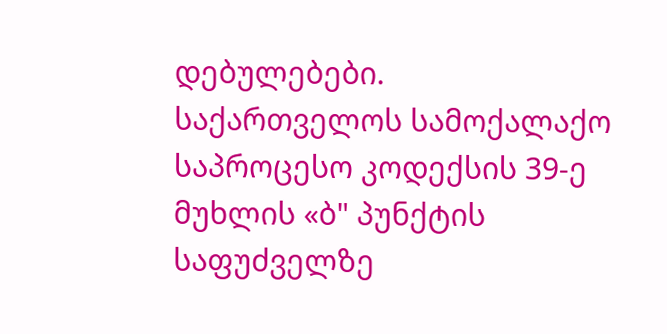დებულებები.
საქართველოს სამოქალაქო საპროცესო კოდექსის 39-ე მუხლის «ბ" პუნქტის საფუძველზე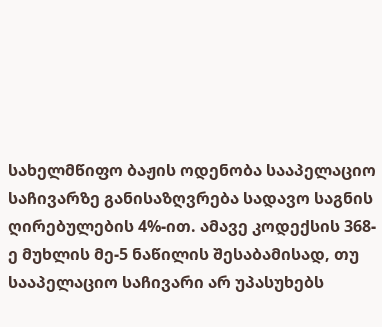სახელმწიფო ბაჟის ოდენობა სააპელაციო საჩივარზე განისაზღვრება სადავო საგნის ღირებულების 4%-ით. ამავე კოდექსის 368-ე მუხლის მე-5 ნაწილის შესაბამისად, თუ სააპელაციო საჩივარი არ უპასუხებს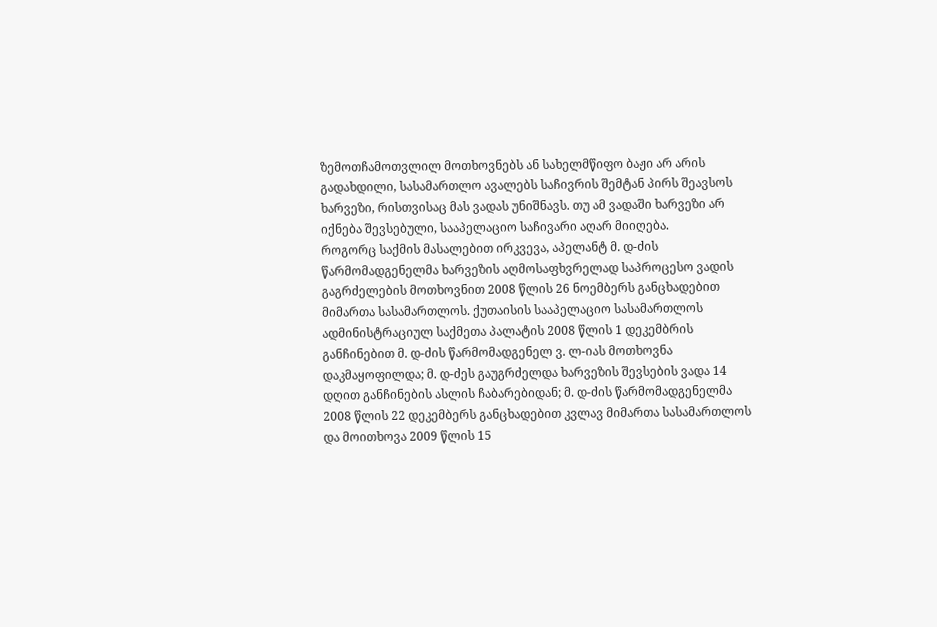ზემოთჩამოთვლილ მოთხოვნებს ან სახელმწიფო ბაჟი არ არის გადახდილი, სასამართლო ავალებს საჩივრის შემტან პირს შეავსოს ხარვეზი, რისთვისაც მას ვადას უნიშნავს. თუ ამ ვადაში ხარვეზი არ იქნება შევსებული, სააპელაციო საჩივარი აღარ მიიღება.
როგორც საქმის მასალებით ირკვევა, აპელანტ მ. დ-ძის წარმომადგენელმა ხარვეზის აღმოსაფხვრელად საპროცესო ვადის გაგრძელების მოთხოვნით 2008 წლის 26 ნოემბერს განცხადებით მიმართა სასამართლოს. ქუთაისის სააპელაციო სასამართლოს ადმინისტრაციულ საქმეთა პალატის 2008 წლის 1 დეკემბრის განჩინებით მ. დ-ძის წარმომადგენელ ვ. ლ-იას მოთხოვნა დაკმაყოფილდა; მ. დ-ძეს გაუგრძელდა ხარვეზის შევსების ვადა 14 დღით განჩინების ასლის ჩაბარებიდან; მ. დ-ძის წარმომადგენელმა 2008 წლის 22 დეკემბერს განცხადებით კვლავ მიმართა სასამართლოს და მოითხოვა 2009 წლის 15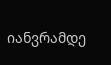იანვრამდე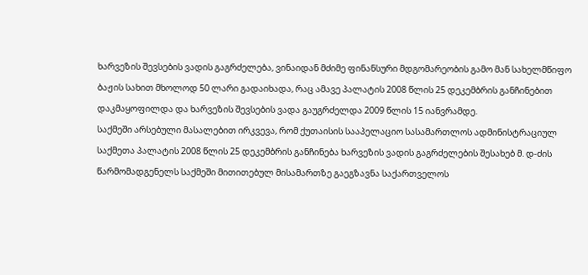ხარვეზის შევსების ვადის გაგრძელება, ვინაიდან მძიმე ფინანსური მდგომარეობის გამო მან სახელმწიფო ბაჟის სახით მხოლოდ 50 ლარი გადაიხადა, რაც ამავე პალატის 2008 წლის 25 დეკემბრის განჩინებით დაკმაყოფილდა და ხარვეზის შევსების ვადა გაუგრძელდა 2009 წლის 15 იანვრამდე.
საქმეში არსებული მასალებით ირკვევა, რომ ქუთაისის სააპელაციო სასამართლოს ადმინისტრაციულ საქმეთა პალატის 2008 წლის 25 დეკემბრის განჩინება ხარვეზის ვადის გაგრძელების შესახებ მ. დ-ძის წარმომადგენელს საქმეში მითითებულ მისამართზე გაეგზავნა საქართველოს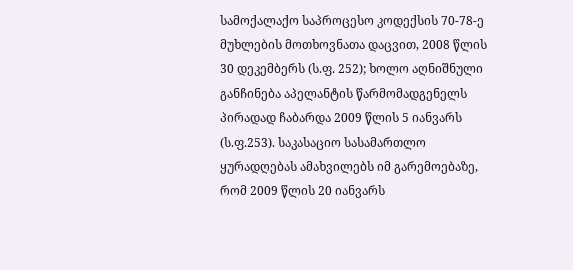სამოქალაქო საპროცესო კოდექსის 70-78-ე მუხლების მოთხოვნათა დაცვით, 2008 წლის 30 დეკემბერს (ს.ფ. 252); ხოლო აღნიშნული განჩინება აპელანტის წარმომადგენელს პირადად ჩაბარდა 2009 წლის 5 იანვარს (ს.ფ.253). საკასაციო სასამართლო ყურადღებას ამახვილებს იმ გარემოებაზე, რომ 2009 წლის 20 იანვარს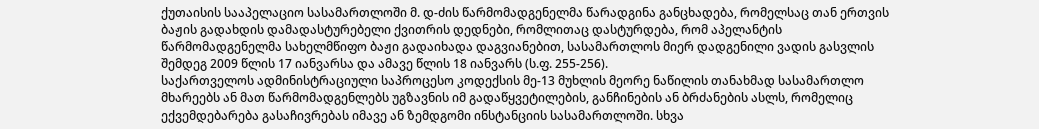ქუთაისის სააპელაციო სასამართლოში მ. დ-ძის წარმომადგენელმა წარადგინა განცხადება, რომელსაც თან ერთვის ბაჟის გადახდის დამადასტურებელი ქვითრის დედნები, რომლითაც დასტურდება, რომ აპელანტის წარმომადგენელმა სახელმწიფო ბაჟი გადაიხადა დაგვიანებით, სასამართლოს მიერ დადგენილი ვადის გასვლის შემდეგ 2009 წლის 17 იანვარსა და ამავე წლის 18 იანვარს (ს.ფ. 255-256).
საქართველოს ადმინისტრაციული საპროცესო კოდექსის მე-13 მუხლის მეორე ნაწილის თანახმად სასამართლო მხარეებს ან მათ წარმომადგენლებს უგზავნის იმ გადაწყვეტილების, განჩინების ან ბრძანების ასლს, რომელიც ექვემდებარება გასაჩივრებას იმავე ან ზემდგომი ინსტანციის სასამართლოში. სხვა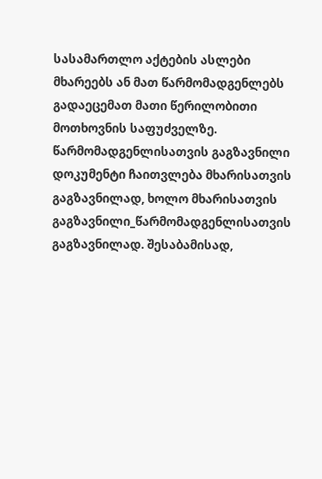სასამართლო აქტების ასლები მხარეებს ან მათ წარმომადგენლებს გადაეცემათ მათი წერილობითი მოთხოვნის საფუძველზე. წარმომადგენლისათვის გაგზავნილი დოკუმენტი ჩაითვლება მხარისათვის გაგზავნილად, ხოლო მხარისათვის გაგზავნილი_წარმომადგენლისათვის გაგზავნილად. შესაბამისად,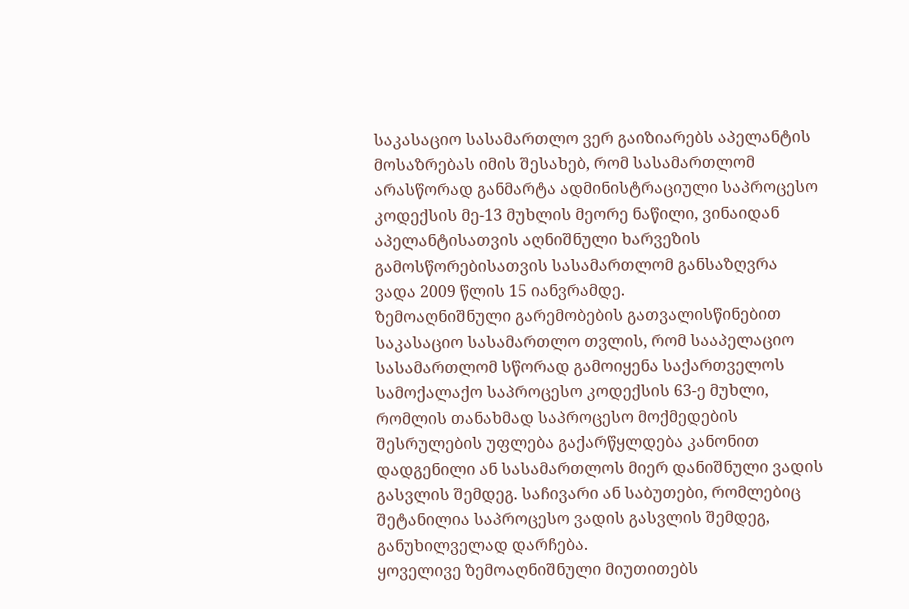საკასაციო სასამართლო ვერ გაიზიარებს აპელანტის მოსაზრებას იმის შესახებ, რომ სასამართლომ არასწორად განმარტა ადმინისტრაციული საპროცესო კოდექსის მე-13 მუხლის მეორე ნაწილი, ვინაიდან აპელანტისათვის აღნიშნული ხარვეზის გამოსწორებისათვის სასამართლომ განსაზღვრა ვადა 2009 წლის 15 იანვრამდე.
ზემოაღნიშნული გარემობების გათვალისწინებით საკასაციო სასამართლო თვლის, რომ სააპელაციო სასამართლომ სწორად გამოიყენა საქართველოს სამოქალაქო საპროცესო კოდექსის 63-ე მუხლი, რომლის თანახმად საპროცესო მოქმედების შესრულების უფლება გაქარწყლდება კანონით დადგენილი ან სასამართლოს მიერ დანიშნული ვადის გასვლის შემდეგ. საჩივარი ან საბუთები, რომლებიც შეტანილია საპროცესო ვადის გასვლის შემდეგ, განუხილველად დარჩება.
ყოველივე ზემოაღნიშნული მიუთითებს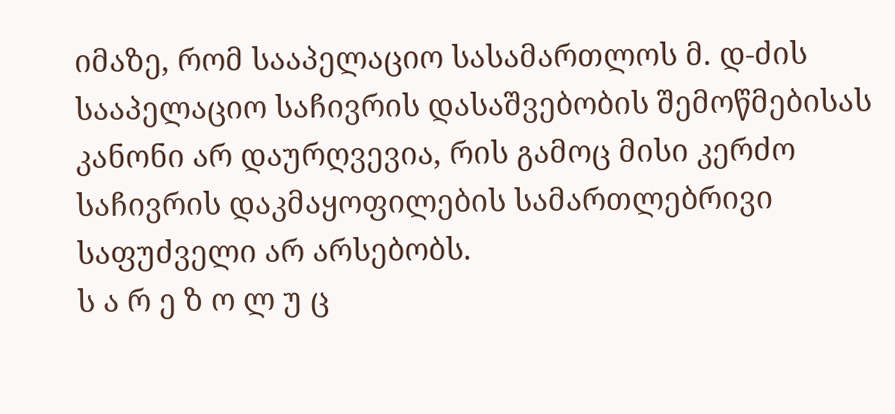იმაზე, რომ სააპელაციო სასამართლოს მ. დ-ძის სააპელაციო საჩივრის დასაშვებობის შემოწმებისას კანონი არ დაურღვევია, რის გამოც მისი კერძო საჩივრის დაკმაყოფილების სამართლებრივი საფუძველი არ არსებობს.
ს ა რ ე ზ ო ლ უ ც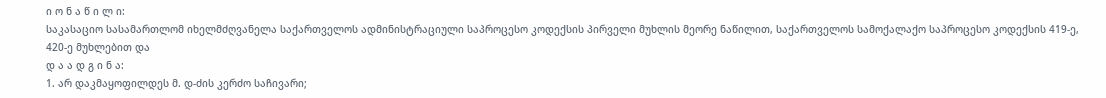ი ო ნ ა წ ი ლ ი:
საკასაციო სასამართლომ იხელმძღვანელა საქართველოს ადმინისტრაციული საპროცესო კოდექსის პირველი მუხლის მეორე ნაწილით, საქართველოს სამოქალაქო საპროცესო კოდექსის 419-ე, 420-ე მუხლებით და
დ ა ა დ გ ი ნ ა:
1. არ დაკმაყოფილდეს მ. დ-ძის კერძო საჩივარი;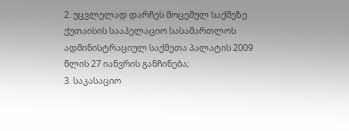2. უცვლელად დარჩეს მოცემულ საქმეზე ქუთაისის სააპელაციო სასამართლოს ადმინისტრაციულ საქმეთა პალატის 2009 წლის 27 იანვრის განჩინება;
3. საკასაციო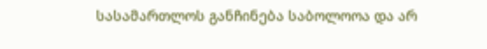სასამართლოს განჩინება საბოლოოა და არ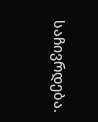საჩივრდება.